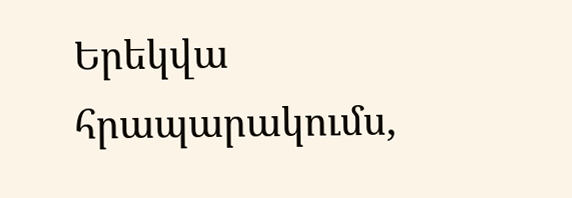Երեկվա հրապարակումս,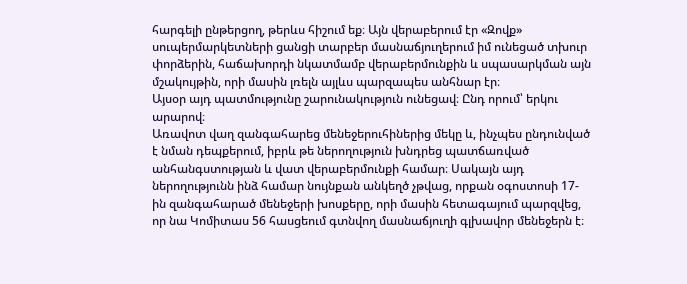հարգելի ընթերցող, թերևս հիշում եք։ Այն վերաբերում էր «Զովք» սուպերմարկետների ցանցի տարբեր մասնաճյուղերում իմ ունեցած տխուր փորձերին, հաճախորդի նկատմամբ վերաբերմունքին և սպասարկման այն մշակույթին, որի մասին լռելն այլևս պարզապես անհնար էր։
Այսօր այդ պատմությունը շարունակություն ունեցավ։ Ընդ որում՝ երկու արարով։
Առավոտ վաղ զանգահարեց մենեջերուհիներից մեկը և, ինչպես ընդունված է նման դեպքերում, իբրև թե ներողություն խնդրեց պատճառված անհանգստության և վատ վերաբերմունքի համար։ Սակայն այդ ներողությունն ինձ համար նույնքան անկեղծ չթվաց, որքան օգոստոսի 17-ին զանգահարած մենեջերի խոսքերը, որի մասին հետագայում պարզվեց, որ նա Կոմիտաս 56 հասցեում գտնվող մասնաճյուղի գլխավոր մենեջերն է։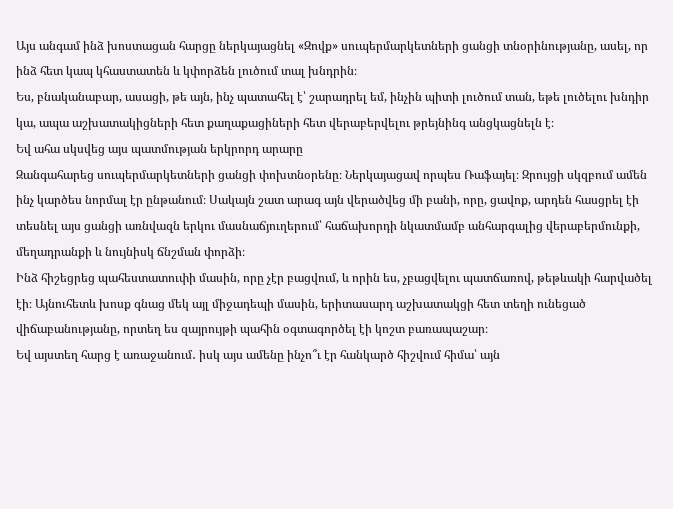Այս անգամ ինձ խոստացան հարցը ներկայացնել «Զովք» սուպերմարկետների ցանցի տնօրինությանը, ասել, որ ինձ հետ կապ կհաստատեն և կփորձեն լուծում տալ խնդրին։
Ես, բնականաբար, ասացի, թե այն, ինչ պատահել է՝ շարադրել եմ, ինչին պիտի լուծում տան, եթե լուծելու խնդիր կա, ապա աշխատակիցների հետ քաղաքացիների հետ վերաբերվելու թրեյնինգ անցկացնելն է։
Եվ ահա սկսվեց այս պատմության երկրորդ արարը
Զանգահարեց սուպերմարկետների ցանցի փոխտնօրենը։ Ներկայացավ որպես Ռաֆայել։ Զրույցի սկզբում ամեն ինչ կարծես նորմալ էր ընթանում։ Սակայն շատ արագ այն վերածվեց մի բանի, որը, ցավոք, արդեն հասցրել էի տեսնել այս ցանցի առնվազն երկու մասնաճյուղերում՝ հաճախորդի նկատմամբ անհարգալից վերաբերմունքի, մեղադրանքի և նույնիսկ ճնշման փորձի։
Ինձ հիշեցրեց պահեստատուփի մասին, որը չէր բացվում, և որին ես, չբացվելու պատճառով, թեթևակի հարվածել էի։ Այնուհետև խոսք գնաց մեկ այլ միջադեպի մասին, երիտասարդ աշխատակցի հետ տեղի ունեցած վիճաբանությանը, որտեղ ես զայրույթի պահին օգտագործել էի կոշտ բառապաշար։
Եվ այստեղ հարց է առաջանում․ իսկ այս ամենը ինչո՞ւ էր հանկարծ հիշվում հիմա՝ այն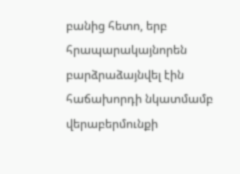բանից հետո, երբ հրապարակայնորեն բարձրաձայնվել էին հաճախորդի նկատմամբ վերաբերմունքի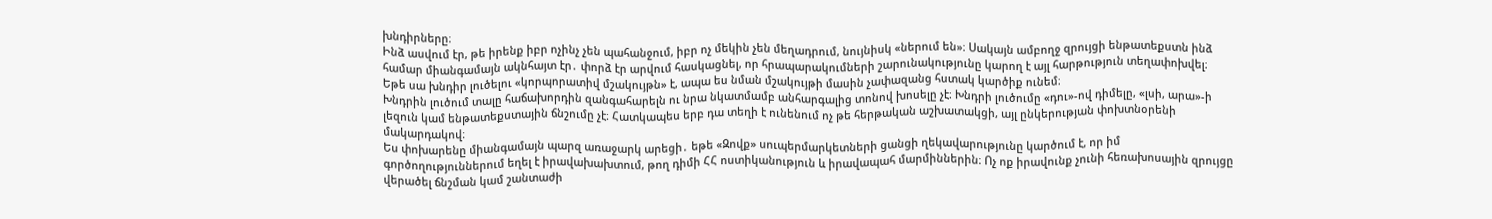խնդիրները։
Ինձ ասվում էր, թե իրենք իբր ոչինչ չեն պահանջում, իբր ոչ մեկին չեն մեղադրում, նույնիսկ «ներում են»։ Սակայն ամբողջ զրույցի ենթատեքստն ինձ համար միանգամայն ակնհայտ էր․ փորձ էր արվում հասկացնել, որ հրապարակումների շարունակությունը կարող է այլ հարթություն տեղափոխվել։
Եթե սա խնդիր լուծելու «կորպորատիվ մշակույթն» է, ապա ես նման մշակույթի մասին չափազանց հստակ կարծիք ունեմ։
Խնդրին լուծում տալը հաճախորդին զանգահարելն ու նրա նկատմամբ անհարգալից տոնով խոսելը չէ։ Խնդրի լուծումը «դու»-ով դիմելը, «լսի, արա»-ի լեզուն կամ ենթատեքստային ճնշումը չէ։ Հատկապես երբ դա տեղի է ունենում ոչ թե հերթական աշխատակցի, այլ ընկերության փոխտնօրենի մակարդակով։
Ես փոխարենը միանգամայն պարզ առաջարկ արեցի․ եթե «Զովք» սուպերմարկետների ցանցի ղեկավարությունը կարծում է, որ իմ գործողություններում եղել է իրավախախտում, թող դիմի ՀՀ ոստիկանություն և իրավապահ մարմիններին։ Ոչ ոք իրավունք չունի հեռախոսային զրույցը վերածել ճնշման կամ շանտաժի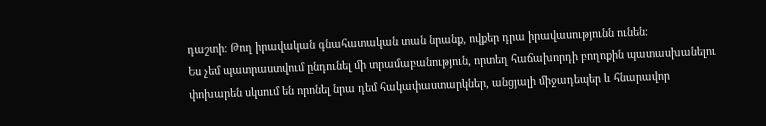դաշտի։ Թող իրավական գնահատական տան նրանք, ովքեր դրա իրավասությունն ունեն։
Ես չեմ պատրաստվում ընդունել մի տրամաբանություն, որտեղ հաճախորդի բողոքին պատասխանելու փոխարեն սկսում են որոնել նրա դեմ հակափաստարկներ, անցյալի միջադեպեր և հնարավոր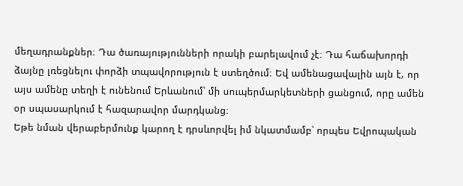մեղադրանքներ։ Դա ծառայությունների որակի բարելավում չէ։ Դա հաճախորդի ձայնը լռեցնելու փորձի տպավորություն է ստեղծում։ Եվ ամենացավալին այն է, որ այս ամենը տեղի է ունենում Երևանում՝ մի սուպերմարկետների ցանցում, որը ամեն օր սպասարկում է հազարավոր մարդկանց։
Եթե նման վերաբերմունք կարող է դրսևորվել իմ նկատմամբ՝ որպես Եվրոպական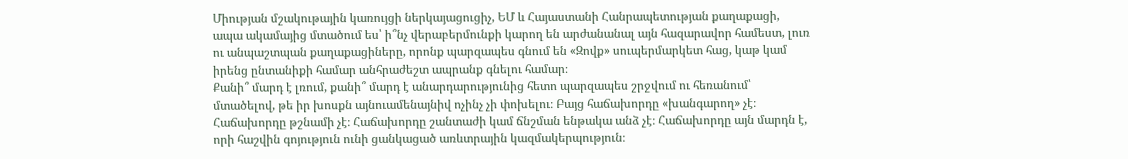Միության մշակութային կառույցի ներկայացուցիչ, ԵՄ և Հայաստանի Հանրապետության քաղաքացի, ապա ակամայից մտածում ես՝ ի՞նչ վերաբերմունքի կարող են արժանանալ այն հազարավոր համեստ, լուռ ու անպաշտպան քաղաքացիները, որոնք պարզապես գնում են «Զովք» սուպերմարկետ հաց, կաթ կամ իրենց ընտանիքի համար անհրաժեշտ ապրանք գնելու համար։
Քանի՞ մարդ է լռում, քանի՞ մարդ է անարդարությունից հետո պարզապես շրջվում ու հեռանում՝ մտածելով, թե իր խոսքն այնուամենայնիվ ոչինչ չի փոխելու։ Բայց հաճախորդը «խանգարող» չէ։ Հաճախորդը թշնամի չէ։ Հաճախորդը շանտաժի կամ ճնշման ենթակա անձ չէ։ Հաճախորդը այն մարդն է, որի հաշվին գոյություն ունի ցանկացած առևտրային կազմակերպություն։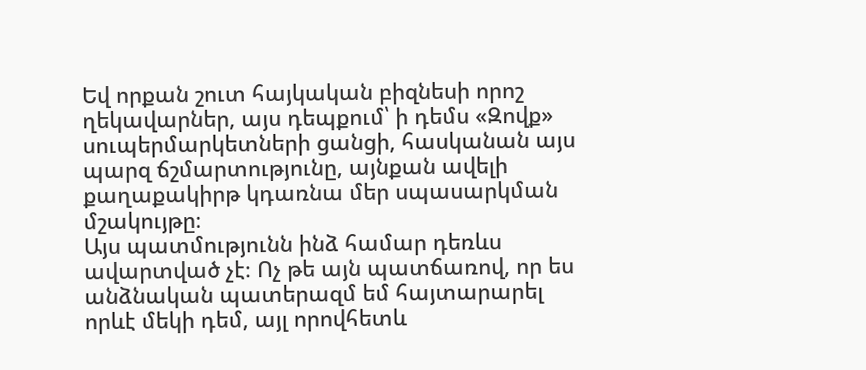Եվ որքան շուտ հայկական բիզնեսի որոշ ղեկավարներ, այս դեպքում՝ ի դեմս «Զովք» սուպերմարկետների ցանցի, հասկանան այս պարզ ճշմարտությունը, այնքան ավելի քաղաքակիրթ կդառնա մեր սպասարկման մշակույթը։
Այս պատմությունն ինձ համար դեռևս ավարտված չէ։ Ոչ թե այն պատճառով, որ ես անձնական պատերազմ եմ հայտարարել որևէ մեկի դեմ, այլ որովհետև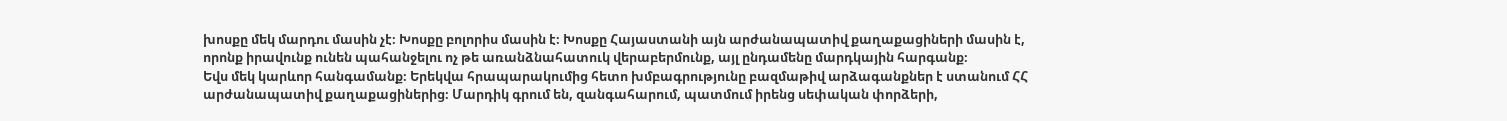խոսքը մեկ մարդու մասին չէ։ Խոսքը բոլորիս մասին է։ Խոսքը Հայաստանի այն արժանապատիվ քաղաքացիների մասին է, որոնք իրավունք ունեն պահանջելու ոչ թե առանձնահատուկ վերաբերմունք, այլ ընդամենը մարդկային հարգանք։
Եվս մեկ կարևոր հանգամանք։ Երեկվա հրապարակումից հետո խմբագրությունը բազմաթիվ արձագանքներ է ստանում ՀՀ արժանապատիվ քաղաքացիներից։ Մարդիկ գրում են, զանգահարում, պատմում իրենց սեփական փորձերի,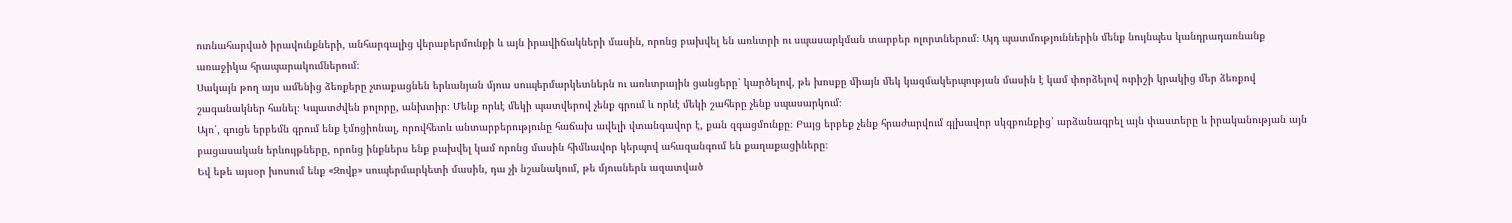ոտնահարված իրավունքների, անհարգալից վերաբերմունքի և այն իրավիճակների մասին, որոնց բախվել են առևտրի ու սպասարկման տարբեր ոլորտներում։ Այդ պատմություններին մենք նույնպես կանդրադառնանք առաջիկա հրապարակումներում։
Սակայն թող այս ամենից ձեռքերը չտաքացնեն երևանյան մյուս սուպերմարկետներն ու առևտրային ցանցերը՝ կարծելով, թե խոսքը միայն մեկ կազմակերպության մասին է կամ փորձելով ուրիշի կրակից մեր ձեռքով շագանակներ հանել։ Կպատժվեն բոլորը, անխտիր։ Մենք որևէ մեկի պատվերով չենք գրում և որևէ մեկի շահերը չենք սպասարկում։
Այո՛, գուցե երբեմն գրում ենք էմոցիոնալ, որովհետև անտարբերությունը հաճախ ավելի վտանգավոր է, քան զգացմունքը։ Բայց երբեք չենք հրաժարվում գլխավոր սկզբունքից՝ արձանագրել այն փաստերը և իրականության այն բացասական երևույթները, որոնց ինքներս ենք բախվել կամ որոնց մասին հիմնավոր կերպով ահազանգում են քաղաքացիները։
Եվ եթե այսօր խոսում ենք «Զովք» սուպերմարկետի մասին, դա չի նշանակում, թե մյուսներն ազատված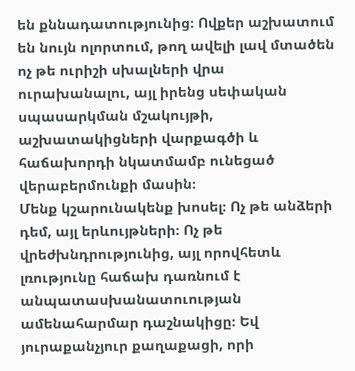են քննադատությունից։ Ովքեր աշխատում են նույն ոլորտում, թող ավելի լավ մտածեն ոչ թե ուրիշի սխալների վրա ուրախանալու, այլ իրենց սեփական սպասարկման մշակույթի, աշխատակիցների վարքագծի և հաճախորդի նկատմամբ ունեցած վերաբերմունքի մասին։
Մենք կշարունակենք խոսել։ Ոչ թե անձերի դեմ, այլ երևույթների։ Ոչ թե վրեժխնդրությունից, այլ որովհետև լռությունը հաճախ դառնում է անպատասխանատուության ամենահարմար դաշնակիցը։ Եվ յուրաքանչյուր քաղաքացի, որի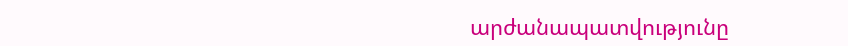արժանապատվությունը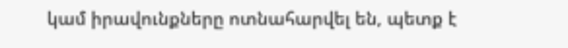կամ իրավունքները ոտնահարվել են, պետք է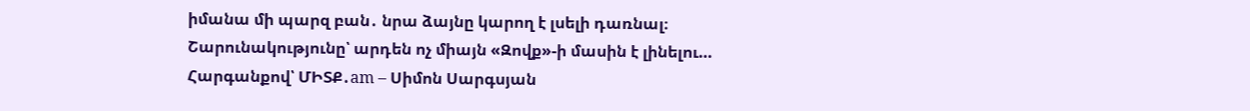իմանա մի պարզ բան․ նրա ձայնը կարող է լսելի դառնալ։
Շարունակությունը՝ արդեն ոչ միայն «Զովք»-ի մասին է լինելու…
Հարգանքով՝ ՄԻՏՔ․am – Սիմոն Սարգսյան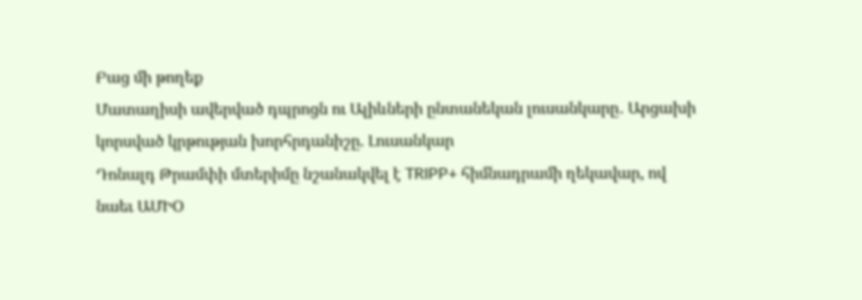Բաց մի թողեք
Մատաղիսի ավերված դպրոցն ու Ալիևների ընտանեկան լուսանկարը․ Արցախի կորսված կրթության խորհրդանիշը. Լուսանկար
Դոնալդ Թրամփի մտերիմը նշանակվել է TRIPP+ հիմնադրամի ղեկավար, ով նաեւ ԱՄԻՕ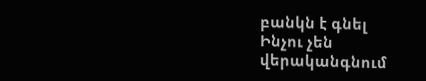բանկն է գնել
Ինչու չեն վերականգնում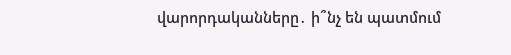վարորդականները․ ի՞նչ են պատմում